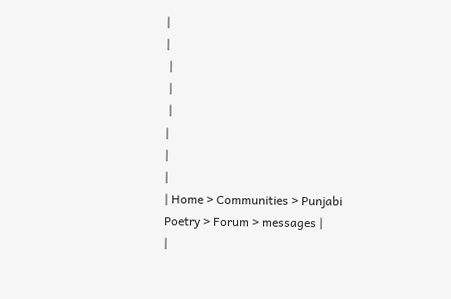|
|
 |
 |
 |
|
|
|
| Home > Communities > Punjabi Poetry > Forum > messages |
|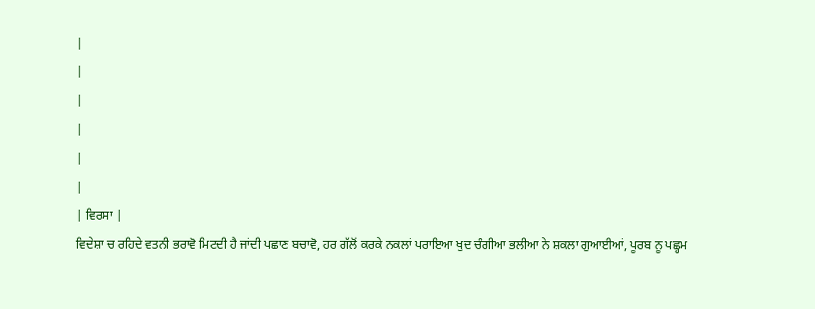|
|
|
|
|
|
| ਵਿਰਸਾ |
ਵਿਦੇਸ਼ਾ ਚ ਰਹਿਦੇ ਵਤਨੀ ਭਰਾਵੋ ਮਿਟਦੀ ਹੈ ਜਾਂਦੀ ਪਛਾਣ ਬਚਾਵੋ, ਹਰ ਗੱਲੋਂ ਕਰਕੇ ਨਕਲਾਂ ਪਰਾਇਆ ਖੁਦ ਚੰਗੀਆ ਭਲੀਆ ਨੇ ਸ਼ਕਲਾ ਗੁਆਈਆਂ, ਪੂਰਬ ਨੂ ਪਛ੍ਹਮ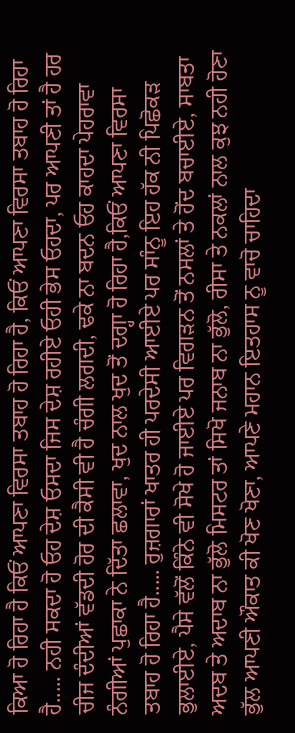ਕਿਆ ਹੋ ਰਿਹਾ ਹੈ ਕਿਓਂ ਆਪਣਾ ਵਿਰਸਾ ਤਬਾਹ ਹੋ ਰਿਹਾ ਹੈ, ਕਿਓਂ ਆਪਣਾ ਵਿਰਸਾ ਤਬਾਹ ਹੋ ਰਿਹਾ ਹੈ..... ਨਹੀ ਸਕਦਾ ਹੋ ਓਹ ਦੇਸ਼ ਓਸਦਾ ਜਿਸ ਦੇਸ਼ ਰਹੀਏ ਓਹੀ ਭੇਸ ਓਹਦਾ, ਪਰ ਆਪਣੀ ਤਾਂ ਹੈ ਹਰ ਚੀਜ ਦੰਦੀਆਂ ਵੱਡਦੀ ਹੋਰ ਦੀ ਕੈਸੀ ਵੀ ਹੈ ਚੰਗੀ ਲਗਦੀ, ਢਕੇ ਨਾ ਬਦਨ ਓਹ ਕਾਹਦਾ ਪੇਹਰਾਵਾ ਨੰਗੀਆਂ ਪੁਛਾਕਾ ਨੇ ਦਿੱਤਾ ਛਲਾਵਾ, ਖੁਦ ਨਾਲ ਖੁਦ ਤੋਂ ਦਗ੍ਹਾ ਹੋ ਰਿਹਾ ਹੈ,ਕਿਓਂ ਆਪਣਾ ਵਿਰਸਾ ਤਬਾਹ ਹੋ ਰਿਹਾ ਹੈ..... ਰੁਜ਼ਗਾਰਾਂ ਖਾਤਰ ਹੀ ਪਰਦੇਸੀ ਆਈਏ ਪਰ ਸਾੰਨੂ ਇਹ ਹੱਕ ਨੀ ਪਿਛੋਕੜ ਭੁਲਾਈਏ, ਪੈਸੇ ਵੱਲੋਂ ਕਿੰਨੇ ਵੀ ਸੋਖੇ ਹੋ ਜਾਈਏ ਪਰ ਵਿਗੜਨ ਤੋਂ ਨਸਲਾਂ ਤੇ ਹੋਂਦ ਬਚਾਈਏ, ਸਾਬਤਾ ਅਦਬ ਤੇ ਅਦਾਬ ਨਾ ਭੁੱਲੋ ਮਿਸਟਰ ਤਾਂ ਸਿਖੋ ਜਨਾਬ ਨਾ ਭੁੱਲੋ, ਰੀਸਾ ਤੇ ਨਕਲਾਂ ਨਾਲ ਕੁਝ ਨਹੀ ਹੋਣਾ ਭੁੱਲ ਆਪਣੀ ਔਕਾਤ ਕੀ ਖੋਣ ਖੋਣਾ, ਆਪਣੇ ਮਹਾਨ ਇਤਹਾਸ ਨੂ ਵਾਚੋ ਚਾਹਿਦਾ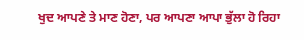ਖੁਦ ਆਪਣੇ ਤੇ ਮਾਣ ਹੋਣਾ, ਪਰ ਆਪਣਾ ਆਪਾ ਭੁੱਲਾ ਹੋ ਰਿਹਾ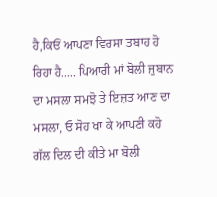ਹੈ,ਕਿਓਂ ਆਪਣਾ ਵਿਰਸਾ ਤਬਾਹ ਹੋ ਰਿਹਾ ਹੈ..... ਪਿਆਰੀ ਮਾਂ ਬੋਲੀ ਜੁਬਾਨ ਦਾ ਮਸਲਾ ਸਮਝੋ ਤੇ ਇਜ਼ਤ ਆਣ ਦਾ ਮਸਲਾ, ਓ ਸੋਹ ਖਾ ਕੇ ਆਪਣੀ ਕਹੋ ਗੱਲ ਦਿਲ ਦੀ ਕੀਤੇ ਮਾ ਬੋਲੀ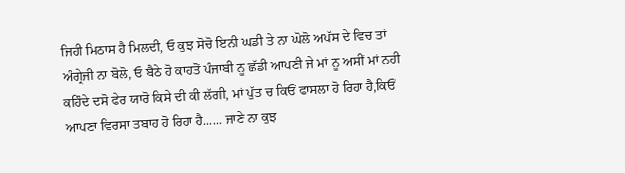ਜਿਹੀ ਮਿਠਾਸ ਹੈ ਮਿਲਦੀ, ਓ ਕੁਝ ਸੋਚੋ ਇਨੀ ਘਡੀ ਤੇ ਨਾ ਘੋਲੋ ਅਪੱਸ ਦੇ ਵਿਚ ਤਾਂ ਅੰਗ੍ਰੇਜੀ ਨਾ ਬੋਲੋ, ਓ ਬੈਠੇ ਹੋ ਕਾਹਤੋਂ ਪੰਜਾਬੀ ਨੂ ਛੱਡੀ ਆਪਣੀ ਜੇ ਮਾਂ ਨੂ ਅਸੀਂ ਮਾਂ ਨਹੀ ਕਹਿੰਦੇ ਦਸੋ ਫੇਰ ਯਾਰੋ ਕਿਸੇ ਦੀ ਕੀ ਲੱਗੀ, ਮਾਂ ਪੁੱਤ ਚ ਕਿਓਂ ਫਾਸਲਾ ਹੋ ਰਿਹਾ ਹੈ,ਕਿਓਂ ਆਪਣਾ ਵਿਰਸਾ ਤਬਾਹ ਹੋ ਰਿਹਾ ਹੈ...... ਜਾਣੇ ਨਾ ਕੁਝ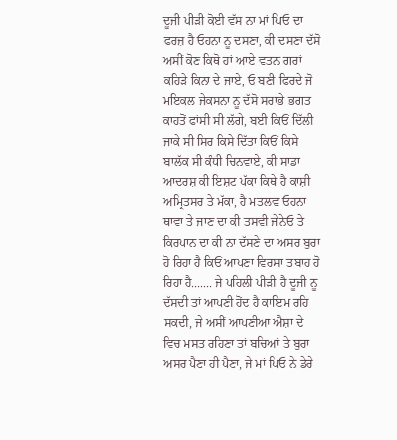ਦੂਜੀ ਪੀੜੀ ਕੋਈ ਵੱਸ ਨਾ ਮਾਂ ਪਿਓ ਦਾ ਫਰਜ਼ ਹੈ ਓਹਨਾ ਨੂ ਦਸਣਾ, ਕੀ ਦਸਣਾ ਦੱਸੋ ਅਸੀਂ ਕੋਣ ਕਿਥੋ ਹਾਂ ਆਏ ਵਤਨ ਗਰਾਂ ਕਹਿੜੇ ਕਿਨਾ ਦੇ ਜਾਏ, ਓ ਬਣੀ ਫਿਰਦੇ ਜੋ ਮਇਕਲ ਜੇਕਸਨਾ ਨੂ ਦੱਸੋ ਸਰਾਭੇ ਭਗਤ ਕਾਹਤੋਂ ਫਾਂਸੀ ਸੀ ਲੱਗੇ, ਬਈ ਕਿਓਂ ਦਿੱਲੀ ਜਾਕੇ ਸੀ ਸਿਰ ਕਿਸੇ ਦਿੱਤਾ ਕਿਓਂ ਕਿਸੇ ਬਾਲੱਕ ਸੀ ਕੰਧੀ ਚਿਨਵਾਏ, ਕੀ ਸਾਡਾ ਆਦਰਸ਼ ਕੀ ਇਸ਼ਟ ਪੱਕਾ ਕਿਥੇ ਹੈ ਕਾਸ਼ੀ ਅਮ੍ਰਿਤਸਰ ਤੇ ਮੱਕਾ, ਹੈ ਮਤਲਵ ਓਹਨਾ ਥਾਵਾ ਤੇ ਜਾਣ ਦਾ ਕੀ ਤਸਵੀ ਜੇਨੇਓ ਤੇ ਕਿਰਪਾਨ ਦਾ ਕੀ ਨਾ ਦੱਸਣੇ ਦਾ ਅਸਰ ਬੁਰਾ ਹੋ ਰਿਹਾ ਹੈ ਕਿਓਂ ਆਪਣਾ ਵਿਰਸਾ ਤਬਾਹ ਹੋ ਰਿਹਾ ਹੈ....... ਜੇ ਪਹਿਲੀ ਪੀੜੀ ਹੈ ਦੂਜੀ ਨੂ ਦੱਸਦੀ ਤਾਂ ਆਪਣੀ ਹੋਂਦ ਹੈ ਕਾਇਮ ਰਹਿ ਸਕਦੀ, ਜੇ ਅਸੀਂ ਆਪਣੀਆ ਐਸ਼ਾ ਦੇ ਵਿਚ ਮਸਤ ਰਹਿਣਾ ਤਾਂ ਬਚਿਆਂ ਤੇ ਬੁਰਾ ਅਸਰ ਪੈਣਾ ਹੀ ਪੈਣਾ, ਜੇ ਮਾਂ ਪਿਓ ਨੇ ਡੇਰੇ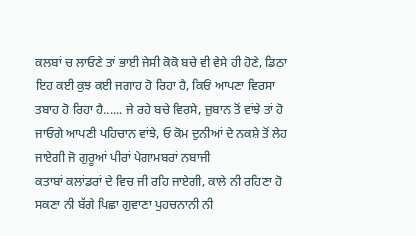ਕਲਬਾਂ ਚ ਲਾਓਣੇ ਤਾਂ ਭਾਈ ਜੇਸੀ ਕੋਕੋ ਬਚੇ ਵੀ ਵੇਸੇ ਹੀ ਹੋਣੇ, ਡਿਠਾ ਇਹ ਕਈ ਕੁਝ ਕਈ ਜਗਾਹ ਹੋ ਰਿਹਾ ਹੈ, ਕਿਓਂ ਆਪਣਾ ਵਿਰਸਾ ਤਬਾਹ ਹੋ ਰਿਹਾ ਹੈ...... ਜੇ ਰਹੇ ਬਚੇ ਵਿਰਸੇ, ਜ਼ੁਬਾਨ ਤੋਂ ਵਾਂਝੇ ਤਾਂ ਹੋ ਜਾਓਗੇ ਆਪਣੀ ਪਹਿਚਾਨ ਵਾਂਝੇ, ਓ ਕੋਮ ਦੁਨੀਆਂ ਦੇ ਨਕਸ਼ੇ ਤੋਂ ਲੇਹ ਜਾਏਗੀ ਜੋ ਗੁਰੂਆਂ ਪੀਰਾਂ ਪੇਗਾਮਬਰਾਂ ਨਬਾਜੀ
ਕਤਾਬਾਂ ਕਲਾਂਡਰਾਂ ਦੇ ਵਿਚ ਜੀ ਰਹਿ ਜਾਏਗੀ, ਕਾਲੇ ਨੀ ਰਹਿਣਾ ਹੋ ਸਕਣਾ ਨੀ ਬੱਗੇ ਪਿਛਾ ਗੁਵਾਣਾ ਪੁਹਚਨਾਨੀ ਨੀ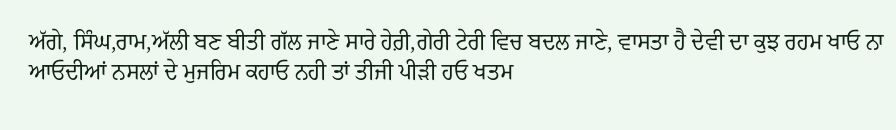ਅੱਗੇ, ਸਿੰਘ,ਰਾਮ,ਅੱਲੀ ਬਣ ਬੀਤੀ ਗੱਲ ਜਾਣੇ ਸਾਰੇ ਹੇਰ਼ੀ,ਗੇਰੀ ਟੇਰੀ ਵਿਚ ਬਦਲ ਜਾਣੇ, ਵਾਸਤਾ ਹੈ ਦੇਵੀ ਦਾ ਕੁਝ ਰਹਮ ਖਾਓ ਨਾ ਆਓਦੀਆਂ ਨਸਲਾਂ ਦੇ ਮੁਜਰਿਮ ਕਹਾਓ ਨਹੀ ਤਾਂ ਤੀਜੀ ਪੀੜੀ ਹਓ ਖਤਮ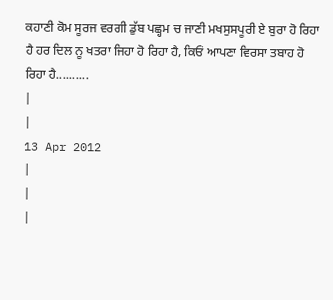ਕਹਾਣੀ ਕੋਮ ਸੂਰਜ ਵਰਗੀ ਡੁੱਬ ਪਛ੍ਹਮ ਚ ਜਾਣੀ ਮਖਸੁਸਪੂਰੀ ਏ ਬੁਰਾ ਹੋ ਰਿਹਾ ਹੈ ਹਰ ਦਿਲ ਨੂ ਖਤਰਾ ਜਿਹਾ ਹੋ ਰਿਹਾ ਹੈ, ਕਿਓਂ ਆਪਣਾ ਵਿਰਸਾ ਤਬਾਹ ਹੋ ਰਿਹਾ ਹੈ..........
|
|
13 Apr 2012
|
|
|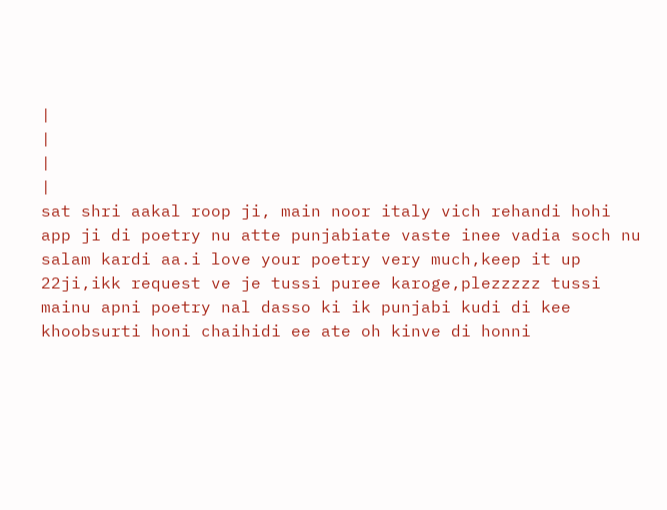|
|
|
|
sat shri aakal roop ji, main noor italy vich rehandi hohi app ji di poetry nu atte punjabiate vaste inee vadia soch nu salam kardi aa.i love your poetry very much,keep it up 22ji,ikk request ve je tussi puree karoge,plezzzzz tussi mainu apni poetry nal dasso ki ik punjabi kudi di kee khoobsurti honi chaihidi ee ate oh kinve di honni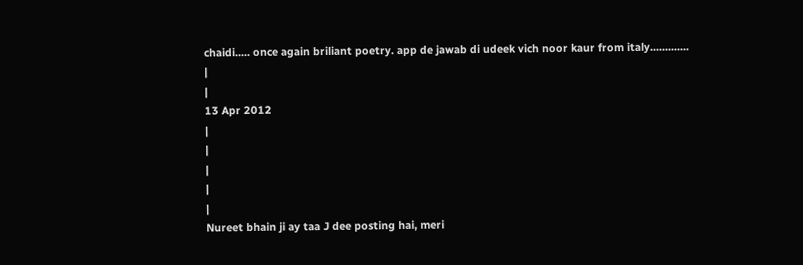chaidi..... once again briliant poetry. app de jawab di udeek vich noor kaur from italy.............
|
|
13 Apr 2012
|
|
|
|
|
Nureet bhain ji ay taa J dee posting hai, meri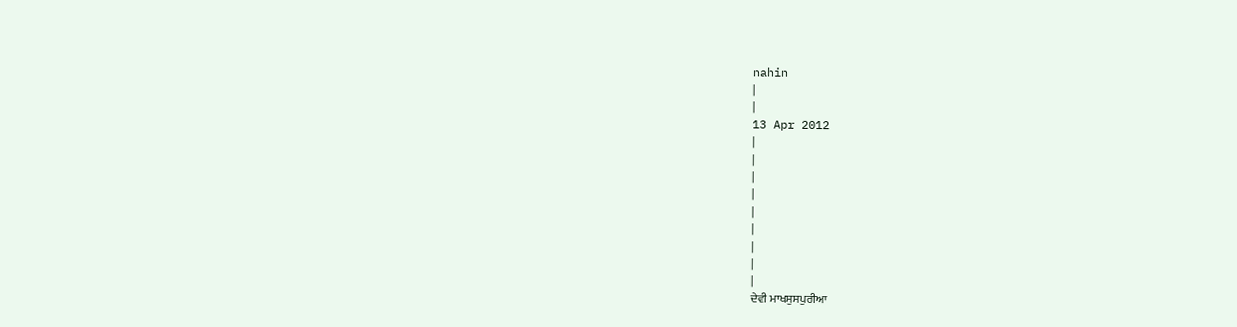nahin
|
|
13 Apr 2012
|
|
|
|
|
|
|
|
|
ਦੇਵੀ ਮਾਖਸੁਸਪੁਰੀਆ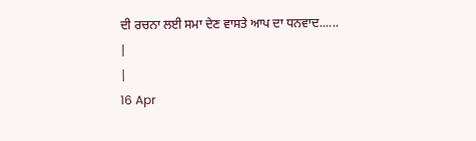ਦੀ ਰਚਨਾ ਲਈ ਸਮਾ ਦੇਣ ਵਾਸਤੇ ਆਪ ਦਾ ਧਨਵਾਦ......
|
|
16 Apr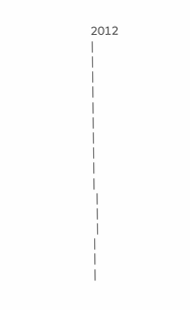2012
|
|
|
|
|
|
|
|
|
|
 |
 |
 |
|
|
|